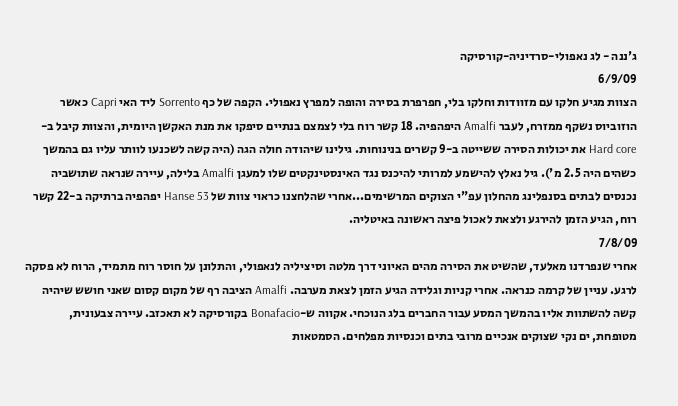ג'ננה - לג נאפולי-סרדיניה-קורסיקה
6/9/09
הצוות מגיע חלקו עם מזוודות וחלקו בלי, חפרפרת בסירה והופה למפרץ נאפולי. הקפה של כף Sorrento ליד האי Capri כאשר הוזוביוס נשקף ממזרח, לעבר Amalfi היפהפיה. 18 קשר רוח בלי לצמצם בנתיים סיפקו את מנת האקשן היומית, והצוות קיבל ב-Hard core את יכולות הסירה ששייטה ב-9 קשרים בנינוחות. גילינו שיהודה חולה הגה (היה קשה לשכנעו לוותר עליו גם בהמשך כשהים היה 2.5 מ'). גיל נאלץ להישמע למרותי להיכנס נגד האינסטינקטים שלו למעגן Amalfi בלילה, עיירה שנראה שתושביה נכנסים לבתים בסנפלינג מהחלון עפ"י הצוקים המרשימים...אחרי שהלחצנו כראוי צוות של Hanse 53 יפהפיה ברתיקה ב-22 קשר רוח, הגיע הזמן להירגע ולצאת לאכול פיצה ראשונה באיטליה.
7/8/09
אחרי שנפרדנו מאלעד, שהשיט את הסירה מהים האיוני דרך מלטה וסיציליה לנאפולי, והתלונן על חוסר רוח מתמיד, הרוח לא פסקה לרגע. עניין של קרמה כנראה. אחרי קניות וגלידה הגיע הזמן לצאת מערבה. Amalfi הציבה רף של מקום קסום שאני חושש שיהיה קשה להשתוות אליו בהמשך המסע עבור החברים בלג הנוכחי. אקווה ש-Bonafacio בקורסיקה לא תאכזב. עיירה צבעונית, מטופחת, ים נקי שצוקים אנכיים מרובי בתים וכנסיות מפלחים. הסמטאות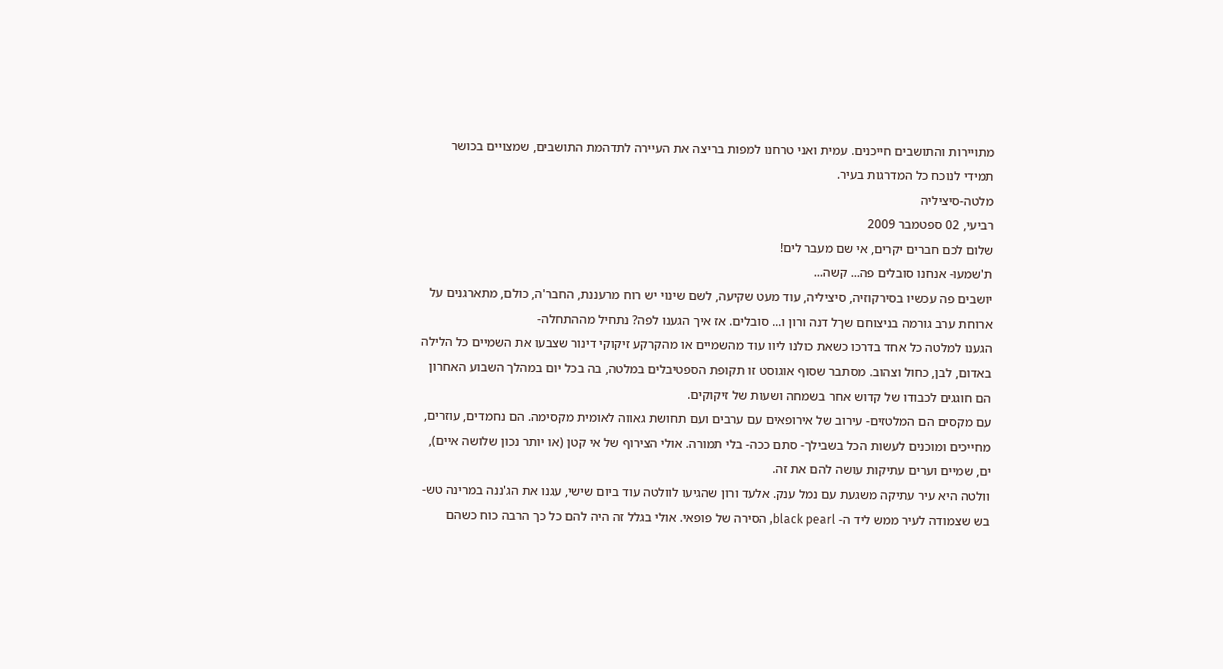מתויירות והתושבים חייכנים. עמית ואני טרחנו למפות בריצה את העיירה לתדהמת התושבים, שמצויים בכושר תמידי לנוכח כל המדרגות בעיר.
מלטה-סיציליה
רביעי, 02 ספטמבר 2009
שלום לכם חברים יקרים, אי שם מעבר לים!
ת'שמעו- אנחנו סובלים פה... קשה...
יושבים פה עכשיו בסירקוזיה, סיציליה, עוד מעט שקיעה, לשם שינוי יש רוח מרעננת, החבר'ה, כולם, מתארגנים על ארוחת ערב גורמה בניצוחם שךל דנה ורון ו... סובלים. אז איך הגענו לפה? נתחיל מההתחלה-
הגענו למלטה כל אחד בדרכו כשאת כולנו ליוו עוד מהשמיים או מהקרקע זיקוקי דינור שצבעו את השמיים כל הלילה באדום, לבן, כחול וצהוב. מסתבר שסוף אוגוסט זו תקופת הספטיבלים במלטה, בה בכל יום במהלך השבוע האחרון הם חוגגים לכבודו של קדוש אחר בשמחה ושעות של זיקוקים.
עם מקסים הם המלטזים- עירוב של אירופאים עם ערבים ועם תחושת גאווה לאומית מקסימה. הם נחמדים, עוזרים, מחייכים ומוכנים לעשות הכל בשבילך- סתם ככה- בלי תמורה. אולי הצירוף של אי קטן (או יותר נכון שלושה איים), ים, שמיים וערים עתיקות עושה להם את זה.
וולטה היא עיר עתיקה משגעת עם נמל ענק. אלעד ורון שהגיעו לוולטה עוד ביום שישי, עגנו את הג'ננה במרינה טש-בש שצמודה לעיר ממש ליד ה- black pearl, הסירה של פופאי. אולי בגלל זה היה להם כל כך הרבה כוח כשהם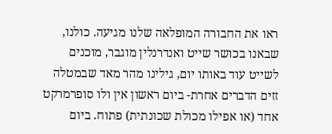ראו את החבורה המופלאה שלנו מגיעה. כולנו, שבאנו בכושר שייט ואנדרנלין מוגבר, מוכנים לשייט עוד באותו יום, גילינו מהר מאד שבמטלה זזים הדברים אחרת- ביום ראשון אין ולו סופרמרקט אחד (או אפילו מכולת שכונתית) פתוח. ביום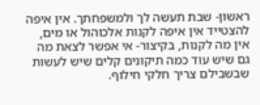ראשון- שבת תעשה לך ולמשפחתך. אין איפה להצטייד אין איפה לקנות אלכוהול או מים, אין מה לקנות, בקיצור- אי אפשר לצאת מה גם שיש עוד כמה תיקונים קלים שיש לעשות שבשבילם צריך חלקי חילוף.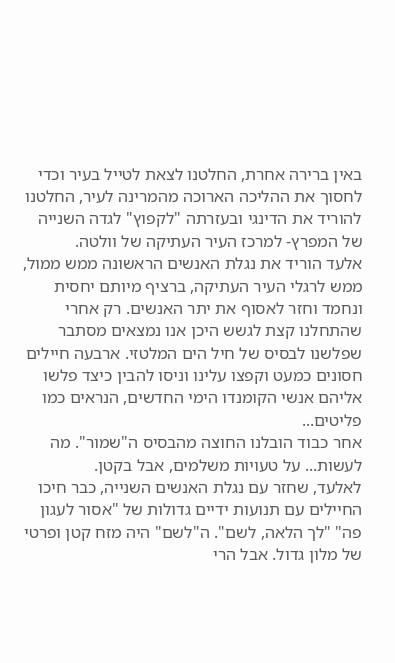באין ברירה אחרת, החלטנו לצאת לטייל בעיר וכדי לחסוך את ההליכה הארוכה מהמרינה לעיר, החלטנו להוריד את הדינגי ובעזרתה "לקפוץ" לגדה השנייה של המפרץ- למרכז העיר העתיקה של וולטה.
אלעד הוריד את נגלת האנשים הראשונה ממש ממול, ממש לרגלי העיר העתיקה, ברציף מיותם יחסית ונחמד וחזר לאסוף את יתר האנשים. רק אחרי שהתחלנו קצת לגשש היכן אנו נמצאים מסתבר שפלשנו לבסיס של חיל הים המלטזי. ארבעה חיילים חסונים כמעט וקפצו עלינו וניסו להבין כיצד פלשו אליהם אנשי הקומנדו הימי החדשים, הנראים כמו פליטים...
אחר כבוד הובלנו החוצה מהבסיס ה"שמור". מה לעשות... על טעויות משלמים, אבל בקטן.
לאלעד, שחזר עם נגלת האנשים השנייה, כבר חיכו החיילים עם תנועות ידיים גדולות של "אסור לעגון פה" "לך הלאה, לשם". ה"לשם" היה מזח קטן ופרטי של מלון גדול. אבל הרי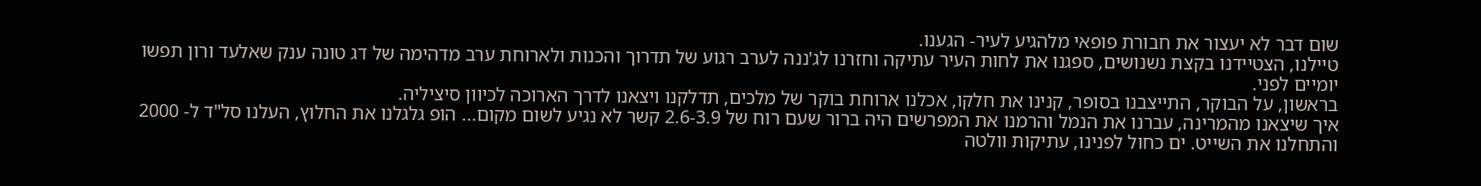שום דבר לא יעצור את חבורת פופאי מלהגיע לעיר- הגענו.
טיילנו, הצטיידנו בקצת נשנושים, ספגנו את לחות העיר עתיקה וחזרנו לג'ננה לערב רגוע של תדרוך והכנות ולארוחת ערב מדהימה של דג טונה ענק שאלעד ורון תפשו יומיים לפני.
בראשון, על הבוקר, התייצבנו בסופר, קנינו את חלקו, אכלנו ארוחת בוקר של מלכים, תדלקנו ויצאנו לדרך הארוכה לכיוון סיציליה.
איך שיצאנו מהמרינה, עברנו את הנמל והרמנו את המפרשים היה ברור שעם רוח של 2.6-3.9 קשר לא נגיע לשום מקום... הופ גלגלנו את החלוץ, העלנו סל"ד ל- 2000 והתחלנו את השייט. ים כחול לפנינו, עתיקות וולטה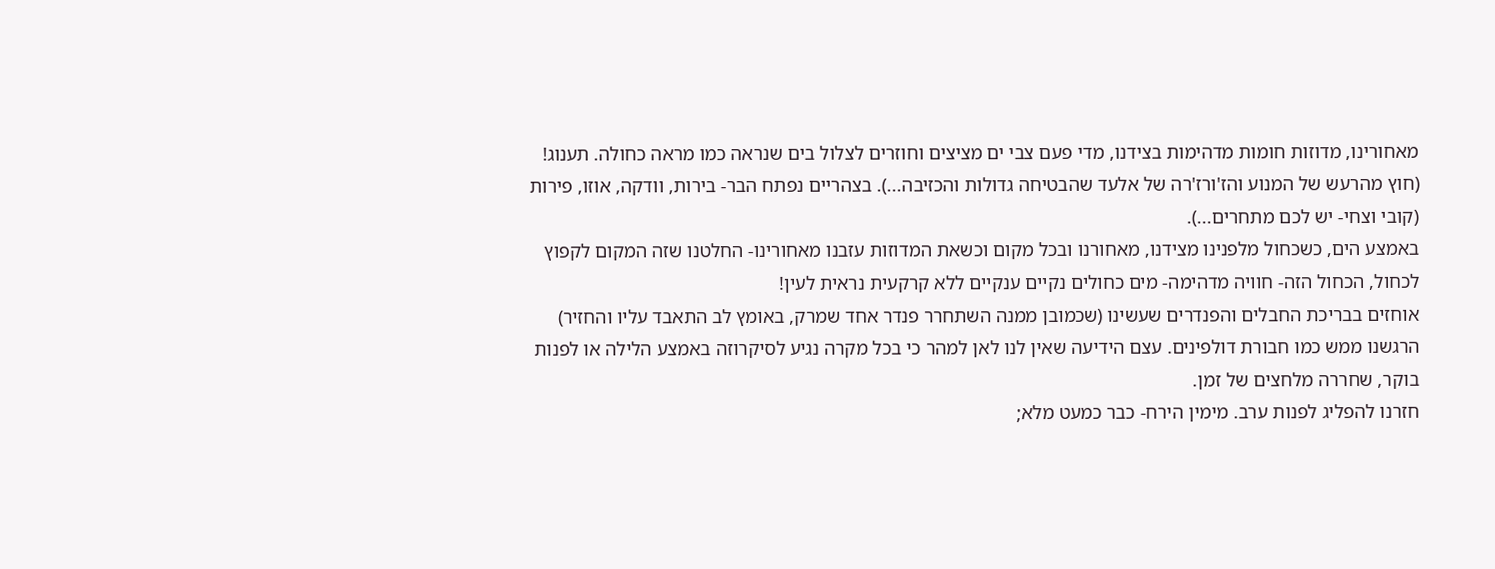מאחורינו, מדוזות חומות מדהימות בצידנו, מדי פעם צבי ים מציצים וחוזרים לצלול בים שנראה כמו מראה כחולה. תענוג! (חוץ מהרעש של המנוע והז'ורז'רה של אלעד שהבטיחה גדולות והכזיבה...). בצהריים נפתח הבר- בירות, וודקה, אוזו, פירות (קובי וצחי- יש לכם מתחרים...).
באמצע הים, כשכחול מלפנינו מצידנו, מאחורנו ובכל מקום וכשאת המדוזות עזבנו מאחורינו- החלטנו שזה המקום לקפוץ לכחול, הכחול הזה- חוויה מדהימה- מים כחולים נקיים ענקיים ללא קרקעית נראית לעין!
אוחזים בבריכת החבלים והפנדרים שעשינו (שכמובן ממנה השתחרר פנדר אחד שמרק, באומץ לב התאבד עליו והחזיר) הרגשנו ממש כמו חבורת דולפינים. עצם הידיעה שאין לנו לאן למהר כי בכל מקרה נגיע לסיקרוזה באמצע הלילה או לפנות בוקר, שחררה מלחצים של זמן.
חזרנו להפליג לפנות ערב. מימין הירח- כבר כמעט מלא;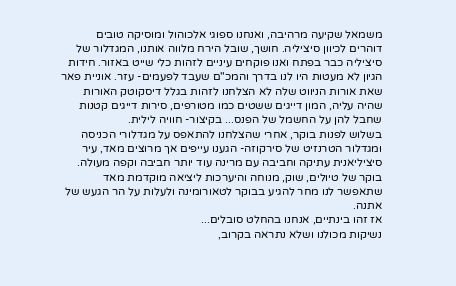משמאל שקיעה מרהיבה, ואנחנו ספוגי אלכוהול ומוסיקה טובים דוהרים לכיוון סיציליה. חושך, שובל הירח מלווה אותנו, המגדלור של סיציליה כבר בפתח ואנו פוקחים עיניים לזהות כלי שייט באזור. חידות הגיון לא מעטות היו לנו בדרך והמכ"ם שעבד לפעמים- עזר. אוניית פאר שאת אורות הניווט שלה לא הצלחנו לזהות בגלל דיסקוטק האורות שהיה עליה, המון דייגים ששטים כמו מטורפים, סירות דייגים קטנות שחבל להן על החשמל של הפנס... בקיצור- חוויה לילית.
בשלוש לפנות בוקר, אחרי שהצלחנו להתאפס על מגדלורי הכניסה ומגדלור הטרנזיט של סירקוזה- הגענו עייפים אך מרוצים מאד, עיר סיציליאנית עתיקה וחביבה עם מרינה עוד יותר חביבה וקפה מעולה. בוקר של טיולים, שוק, מנוחה והיערכות ליציאה מוקדמת מאד שתאפשר לנו מחר להגיע בבוקר לטאורומינה ולעלות על הר הגעש של אתנה.
אז זהו בינתיים, אנחנו בהחלט סובלים...
נשיקות מכולנו ושלא נתראה בקרוב,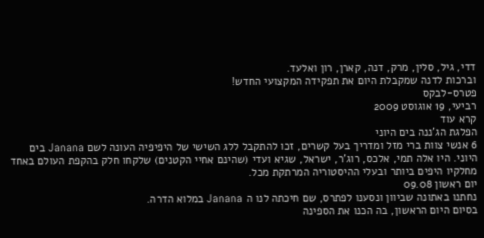דדי, גיל, סלין, מרק, דנה, קארן, רון ואלעד.
וברכות לדנה שמקבלת היום את תפקידה המקצועי החדש!
פטרס-לבקס
רביעי, 19 אוגוסט 2009
קרא עוד
הפלגת הג'ננה בים היוני
6 אנשי צוות ברי מזל ומדריך בעל קשרים, זכו להתקבל ללג השישי של היפיפיה העונה לשם Janana בים היוני. היו אלה תמי, אלכס, רוג'ר, ישראל, שגיא ועדי (שהינם אחיי הקטנים) שלקחו חלק בהקפת העולם באחד מחלקיו היפים ביותר ובעלי ההיסטוריה המרתקת מכל.
יום ראשון 09.08
נחתנו באתונה שביוון ונסענו לפתרס, שם חיכתה לנו ה Janana במלוא הדרה.
בסיום היום הראשון, בה הכנו את הספינה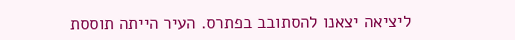ליציאה יצאנו להסתובב בפתרס. העיר הייתה תוססת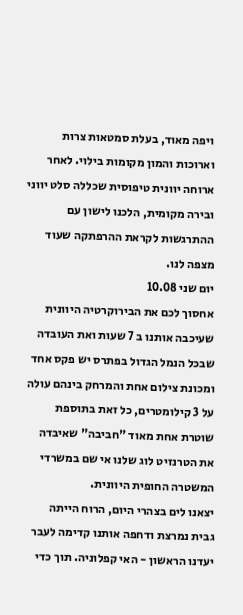ויפה מאוד, בעלת סמטאות צרות וארוכות והמון מקומות בילוי. לאחר ארוחה יוונית טיפוסית שכללה סלט יווני ובירה מקומית, הלכנו לישון עם ההתרגשות לקראת ההרפתקה שעוד מצפה לנו.
יום שני 10.08
אחסוך לכם את הבירוקרטיה היוונית שעיכבה אותנו ב 7 שעות ואת העובדה שבכל הנמל הגדול בפתרס יש פקס אחד ומכונת צילום אחת והמרחק בינהם עולה על 3 קילומטרים, כל זאת בתוספת שוטרת אחת מאוד "חביבה" שאיבדה את הטרנזיט לוג שלנו אי שם במשרדי המשטרה החופית היוונית.
יצאנו לים בצהרי היום, הרוח הייתה גבית נמרצת ודחפה אותנו קדימה לעבר יעדנו הראשון - האי קפלוניה. תוך כדי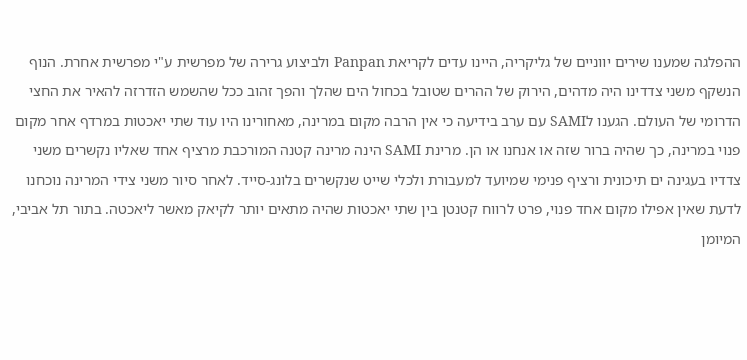ההפלגה שמענו שירים יווניים של גליקריה, היינו עדים לקריאת Panpan ולביצוע גרירה של מפרשית ע"י מפרשית אחרת. הנוף הנשקף משני צדדינו היה מדהים, הירוק של ההרים שטובל בכחול הים שהלך והפך זהוב ככל שהשמש הזדרזה להאיר את החצי הדרומי של העולם. הגענו לSAMI עם ערב בידיעה כי אין הרבה מקום במרינה, מאחורינו היו עוד שתי יאכטות במרדף אחר מקום פנוי במרינה, כך שהיה ברור שזה או אנחנו או הן. מרינת SAMI הינה מרינה קטנה המורכבת מרציף אחד שאליו נקשרים משני צדדיו בעגינה ים תיכונית ורציף פנימי שמיועד למעבורת ולכלי שייט שנקשרים בלונג-סייד. לאחר סיור משני צידי המרינה נוכחנו לדעת שאין אפילו מקום אחד פנוי, פרט לרווח קטנטן בין שתי יאכטות שהיה מתאים יותר לקיאק מאשר ליאכטה. בתור תל אביבי, המיומן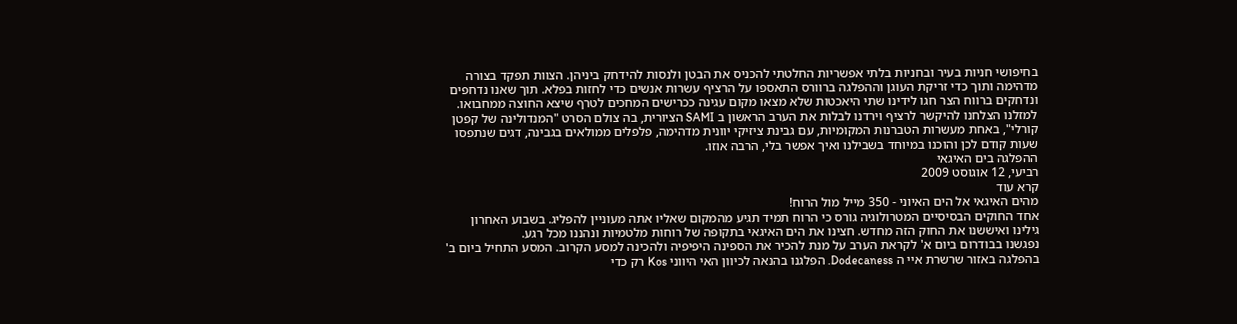בחיפושי חניות בעיר ובחניות בלתי אפשריות החלטתי להכניס את הבטן ולנסות להידחק ביניהן. הצוות תפקד בצורה מדהימה ותוך כדי זריקת העוגן וההפלגה ברוורס התאספו על הרציף עשרות אנשים כדי לחזות בפלא. תוך שאנו נדחפים ונדחקים ברווח הצר חגו לידינו שתי היאכטות שלא מצאו מקום עגינה ככרישים המחכים לטרף שיצא החוצה ממחבואו. למזלנו הצלחנו להיקשר לרציף וירדנו לבלות את הערב הראשון ב SAMI הציורית, בה צולם הסרט "המנדולינה של קפטן קורלי", באחת מעשרות הטברנות המקומיות, עם גבינת ציזיקי יוונית מדהימה, פלפלים ממולאים בגבינה, דגים שנתפסו שעות קודם לכן והוכנו במיוחד בשבילנו ואיך אפשר בלי, הרבה אוזו.
ההפלגה בים האיגאי
רביעי, 12 אוגוסט 2009
קרא עוד
מהים האיגאי אל הים האיוני - 350 מייל מול הרוח!
אחד החוקים הבסיסיים המטרולוגיה גורס כי הרוח תמיד תגיע מהמקום שאליו אתה מעוניין להפליג. בשבוע האחרון גילינו ואיששנו את החוק הזה מחדש. חצינו את הים האיגאי בתקופה של רוחות מלטמיות ונהננו מכל רגע.
נפגשנו בבודרום ביום א' לקראת הערב על מנת להכיר את הספינה היפיפיה ולהכינה למסע הקרוב. המסע התחיל ביום ב' בהפלגה באזור שרשרת איי ה Dodecaness. הפלגנו בהנאה לכיוון האי היווני Kos רק כדי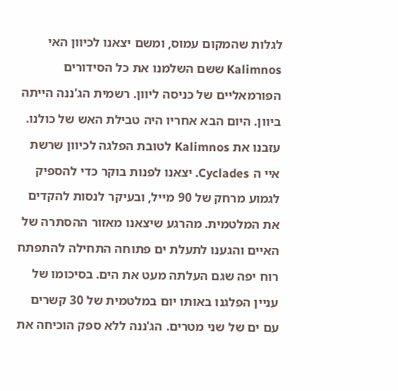לגלות שהמקום עמוס, ומשם יצאנו לכיוון האי Kalimnos ששם השלמנו את כל הסידורים הפורמאליים של כניסה ליוון. רשמית הג'ננה הייתה ביוון. היום הבא אחריו היה טבילת האש של כולנו. עזבנו את Kalimnos לטובת הפלגה לכיוון שרשת איי ה Cyclades. יצאנו לפנות בוקר כדי להספיק לגמוע מרחק של 90 מייל, ובעיקר לנסות להקדים את המלטמית. מהרגע שיצאנו מאזור ההסתרה של האיים והגענו לתעלת ים פתוחה התחילה להתפתח רוח יפה שגם העלתה מעט את הים. בסיכומו של עניין הפלגנו באותו יום במלטמית של 30 קשרים עם ים של שני מטרים. הג'ננה ללא ספק הוכיחה את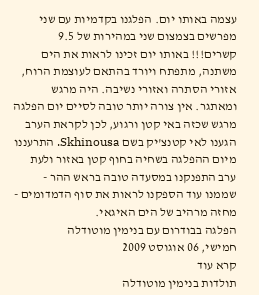עצמה באותו יום. הפלגנו בקדמיות עם שני מפרשים בצמצום שני במהירות של 9.5 קשרים!!! באותו יום זכינו לראות את הים משתנה, מתפתח ויורד בהתאם לעוצמת הרוח, אזורי הסתרה ואזורי נשיבה. היה מרגש ומאתגר. אין צורה יותר טובה לסיים יום הפלגה מרגש שכזה באי קטן ורגוע, לכן לקראת הערב הגענו לאי קטנצ'יק בשם Skhinousa. התרעננו מיום ההפלגה בשחיה בחוף קטן באזור ולעת ערב התפנקנו במסעדה טובה בראש ההר - שממנו עוד הספקנו לראות את סוף הדמדומים - מחזה מרהיב של הים האיגאי.
הפלגה בבודרום עם בנימין מוטודלה
חמישי, 06 אוגוסט 2009
קרא עוד
תולדות בנימין מוטודלה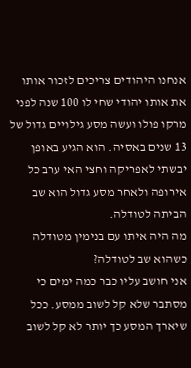אנחנו היהודים צריכים לזכור אותו את אותו יהודי שחי לו 100 שנה לפני מרקו פולו ועשה מסע גילויים גדול של 13 שנים באסיה. הוא הגיע באופן יבשתי לאפריקה וחצי האי ערב כל אירופה ולאחר מסע גדול הוא שב הביתה לטודלה.
מה היה איתו עם בנימין מטודלה כשהוא שב לטודלה?
אני חושב עליו כבר כמה ימים כי מסתבר שלא קל לשוב ממסע. ככל שיארך המסע כך יותר לא קל לשוב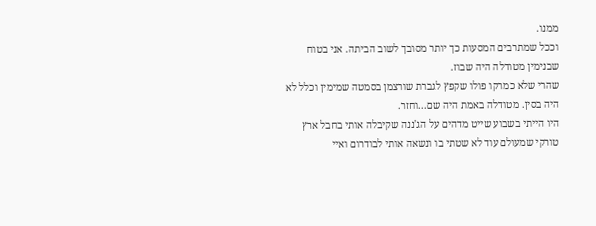ממנו.
וככל שמתרבים המסעות כך יותר מסובך לשוב הביתה. אני בטוח שבנימין מטודלה היה שבוז.
שהרי שלא כמרקו פולו שקפץ לגברת שורצמן בסמטה שמימין וכלל לא היה בסין. מטודלה באמת היה שם...וחזר.
היו הייתי בשבוע שייט מדהים על הג'ננה שקיבלה אותי בחבל ארץ טורקי שמעולם עוד לא שטתי בו ונשאה אותי לבודרום ואיי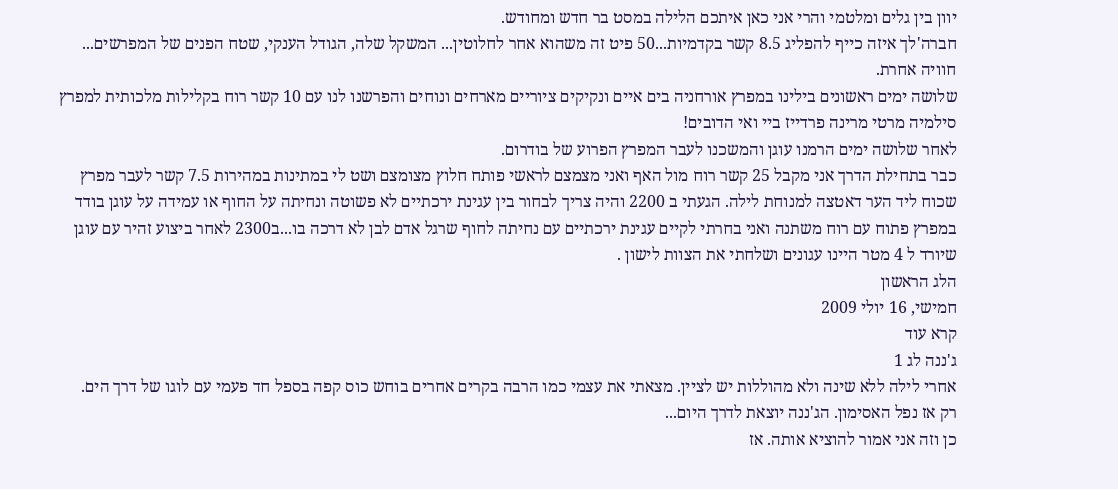יוון בין גלים ומלטמי והרי אני כאן איתכם הלילה במסט בר חדש ומחודש.
חברה'לך איזה כייף להפליג 8.5 קשר בקדמיות...50 פיט זה משהוא אחר לחלוטין... המשקל שלה, הגודל הענקי, שטח הפנים של המפרשים... חוויה אחרת.
שלושה ימים ראשונים בילינו במפרץ אורחניה בים איים ונקיקים ציוריים מארחים ונוחים והפרשנו לנו עם 10 קשר רוח בקלילות מלכותית למפרץ סילמיה מרטי מרינה פרדייז ביי ואי הדובים!
לאחר שלושה ימים הרמנו עוגן והמשכנו לעבר המפרץ הפרוע של בודרום.
כבר בתחילת הדרך אני מקבל 25 קשר רוח מול האף ואני מצמצם לראשי פותח חלוץ מצומצם ושט לי במתינות במהירות 7.5 קשר לעבר מפרץ שכוח ליד הער דאטצה למנוחת לילה. הגעתי ב 2200 והיה צריך לבחור בין עגינת ירכתיים לא פשוטה ונחיתה על החוף או עמידה על עוגן בודד במפרץ פתוח עם רוח משתנה ואני בחרתי לקיים עגינת ירכתיים עם נחיתה לחוף שרגל אדם לבן לא דרכה בו...ב2300 לאחר ביצוע זהיר עם עוגן שיורד ל 4 מטר היינו עגונים ושלחתי את הצוות לישון .
הלג הראשון
חמישי, 16 יולי 2009
קרא עוד
ג'ננה לג 1
אחרי לילה ללא שינה ולא מהוללות יש לציין. מצאתי את עצמי כמו הרבה בקרים אחרים בוחש כוס קפה בספל חד פעמי עם לוגו של דרך הים.
רק אז נפל האסימון. הג'ננה יוצאת לדרך היום...
כן וזה אני אמור להוציא אותה. אז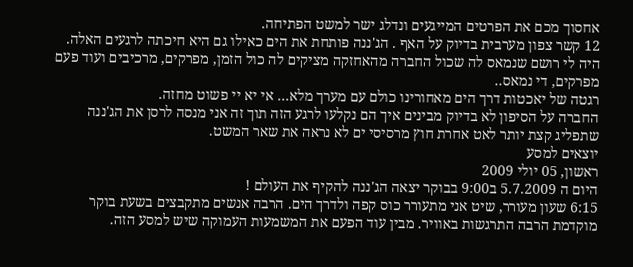אחסוך מכם את הפרטים המייגעים ונדלג ישר למשט הפתיחה.
12 קשר צפון מערבית בדיוק על האף . הג'ננה פותחת את הים כאילו גם היא חיכתה לרגעים האלה. היה לי רושם שנמאס לה שכול החברה מהאחזקה מציקים לה כול הזמן, מפרקים, מרכיבים ועוד פעם מפרקים, די נמאס..
רגטה של יאכטות דרך הים מאחורינו כולם עם מערך מלא... אי יא יי פשוט מחזה.
החברה על הסיפון לא בדיוק מבינים איך הם נקלעו לרגע הזה תוך זה אני מנסה לרסן את הג'ננה שתפליג קצת יותר לאט אחרת חוץ מרסיסי ים לא נראה את שאר המשט.
יוצאים למסע
ראשון, 05 יולי 2009
היום ה 5.7.2009 ב9:00 בבוקר יצאה הג'ננה להקיף את העולם !
6:15 שעון מעורר, שיט אני מתעורר כוס קפה ולדרך הים. הרבה אנשים מתקבצים בשעת בוקר מוקדמת הרבה התרגשות באוויר. מבין עוד הפעם את המשמעות העמוקה שיש למסע הזה.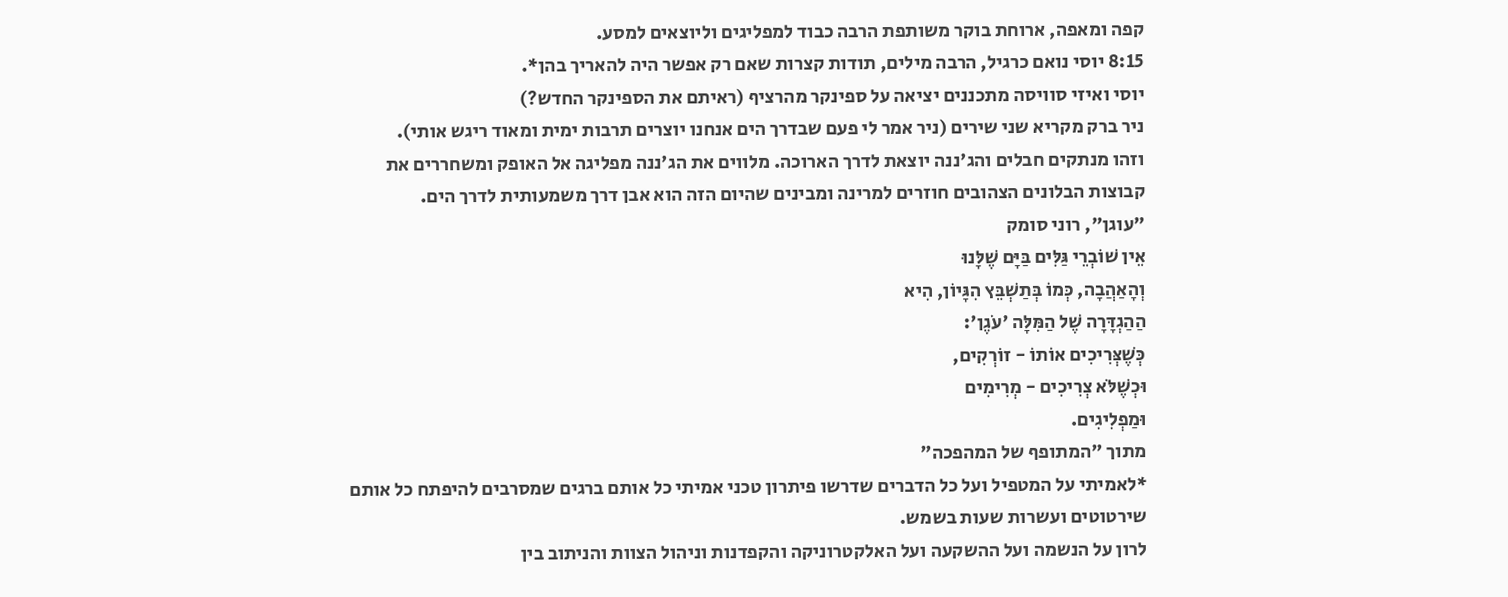קפה ומאפה, ארוחת בוקר משותפת הרבה כבוד למפליגים וליוצאים למסע.
8:15 יוסי נואם כרגיל, הרבה מילים, תודות קצרות שאם רק אפשר היה להאריך בהן*.
יוסי ואיזי סוויסה מתכננים יציאה על ספינקר מהרציף (ראיתם את הספינקר החדש?)
ניר ברק מקריא שני שירים (ניר אמר לי פעם שבדרך הים אנחנו יוצרים תרבות ימית ומאוד ריגש אותי).
וזהו מנתקים חבלים והג'ננה יוצאת לדרך הארוכה. מלווים את הג'ננה מפליגה אל האופק ומשחררים את קבוצות הבלונים הצהובים חוזרים למרינה ומבינים שהיום הזה הוא אבן דרך משמעותית לדרך הים.
"עוגן", רוני סומק
אֵין שׁוֹבְרֵי גַּלִּים בַּיָּם שֶׁלָּנוּ
וְהָאַהֲבָה, כְּמוֹ בְּתַשְׁבֵּץ הִגָּיוֹן, הִיא
הַהַגְדָּרָה שֶׁל הַמִּלָּה 'עֹגֶן':
כְּשֶׁצְּרִיכִים אוֹתוֹ - זוֹרְקִים,
וּכְשֶׁלֹּא צְרִיכִים - מְרִימִים
וּמַפְלִיגִים.
מתוך "המתופף של המהפכה"
*לאמיתי על המטפיל ועל כל הדברים שדרשו פיתרון טכני אמיתי כל אותם ברגים שמסרבים להיפתח כל אותם שירטוטים ועשרות שעות בשמש.
לרון על הנשמה ועל ההשקעה ועל האלקטרוניקה והקפדנות וניהול הצוות והניתוב בין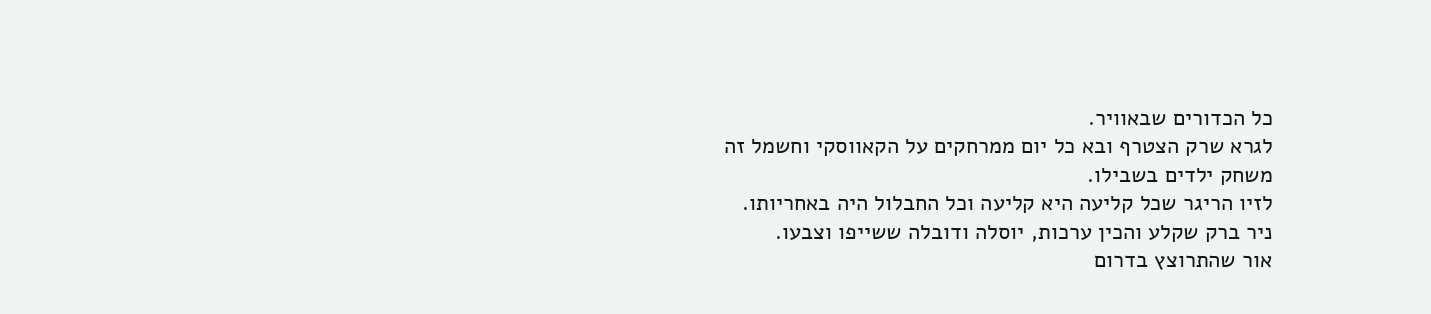כל הכדורים שבאוויר.
לגרא שרק הצטרף ובא כל יום ממרחקים על הקאווסקי וחשמל זה משחק ילדים בשבילו.
לזיו הריגר שכל קליעה היא קליעה וכל החבלול היה באחריותו.
ניר ברק שקלע והכין ערכות, יוסלה ודובלה ששייפו וצבעו.
אור שהתרוצץ בדרום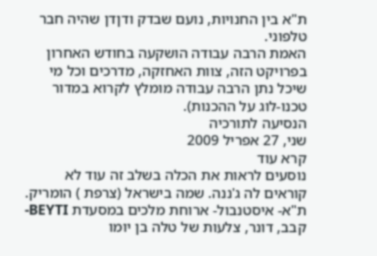ת"א בין החנויות, נועם שבדק ודןדן שהיה חבר טלפוני.
האמת הרבה עבודה הושקעה בחודש האחרון בפרויקט הזה, צוות האחזקה, מדרכים וכל מי שיכל נתן הרבה עבודה מומלץ לקרוא במדור טכנו-לוג על ההכנות).
הנסיעה לתורכיה
שני, 27 אפריל 2009
קרא עוד
נוסעים לראות את הכלה בשלב זה עוד לא קוראים לה ג'ננה. שמה בישראל (צרפת ) הומריק.
ת"א- איסטנבול- ארוחת מלכים במסעדת BEYTI- קבב, דונר, צלעות של טלה בן יומו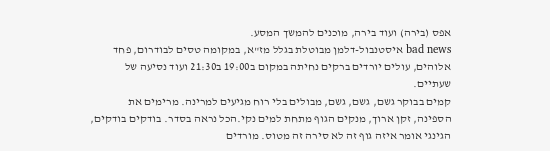אפס (בירה) ועוד בירה, מוכנים להמשך המסע.
bad news איסטנבול-דלמן מבוטלת בגלל מז"א, במקומה טסים לבודרום, פחד אלוהים, עולים יורדים ברקים נחיתה במקום ב19:00 ב21:30 ועוד נסיעה של שעתיים.
קמים בבוקר גשם, גשם, גשם, מבולים בלי רוח מגיעים למרינה. מרימים את הספינה, זקן ארוך, מנקים הגוף מתחת למים נקי.הכל נראה בסדר. בודקים בודקים, הגינגי אומר איזה גוף זה לא סירה זה מטוס. מורדים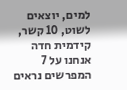למים, יוצאים לשוט, 10 קשר, קידמית חדה אנחנו על 7 המפרשים נראים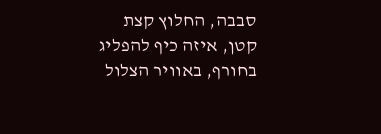סבבה, החלוץ קצת קטן, איזה כיף להפליג בחורף, באוויר הצלול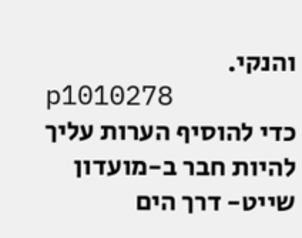והנקי.
p1010278
כדי להוסיף הערות עליך להיות חבר ב-מועדון שייט- דרך הים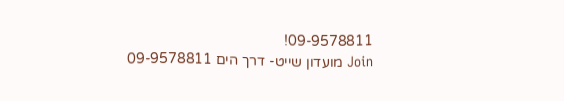09-9578811!
Join מועדון שייט- דרך הים 09-9578811